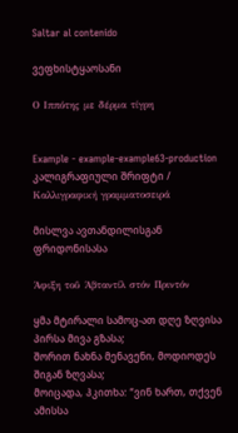Saltar al contenido

ვეფხისტყაოსანი

Ο Ιππότης με δέρμα τίγρη


Example - example-example63-production კალიგრაფიული შრიფტი / Καλλιγραφική γραμματοσειρά

მისლვა ავთანდილისგან ფრიდონისასა

Άφιξη τοΰ Άβταντίλ στόν Πριντόν

ყმა მტირალი სამოც-ათ დღე ზღვისა პირსა მივა გზასა;
შორით ნახნა მენავენი, მოდიოდეს შიგან ზღვასა;
მოიცადა, ჰკითხა: “ვინ ხართ, თქვენ ამისსა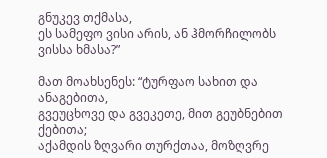გნუკევ თქმასა,
ეს სამეფო ვისი არის, ან ჰმორჩილობს ვისსა ხმასა?”

მათ მოახსენეს: “ტურფაო სახით და ანაგებითა,
გვეუცხოვე და გვეკეთე, მით გეუბნებით ქებითა;
აქამდის ზღვარი თურქთაა, მოზღვრე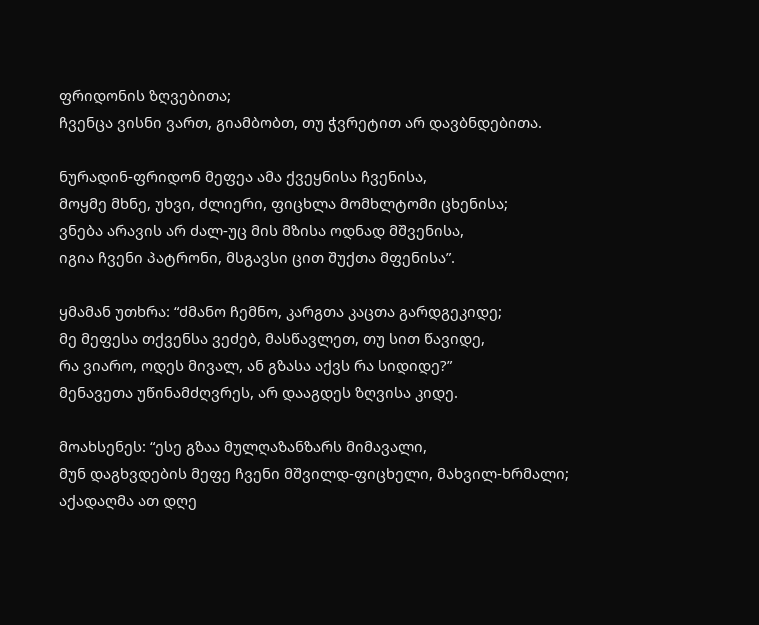ფრიდონის ზღვებითა;
ჩვენცა ვისნი ვართ, გიამბობთ, თუ ჭვრეტით არ დავბნდებითა.

ნურადინ-ფრიდონ მეფეა ამა ქვეყნისა ჩვენისა,
მოყმე მხნე, უხვი, ძლიერი, ფიცხლა მომხლტომი ცხენისა;
ვნება არავის არ ძალ-უც მის მზისა ოდნად მშვენისა,
იგია ჩვენი პატრონი, მსგავსი ცით შუქთა მფენისა”.

ყმამან უთხრა: “ძმანო ჩემნო, კარგთა კაცთა გარდგეკიდე;
მე მეფესა თქვენსა ვეძებ, მასწავლეთ, თუ სით წავიდე,
რა ვიარო, ოდეს მივალ, ან გზასა აქვს რა სიდიდე?”
მენავეთა უწინამძღვრეს, არ დააგდეს ზღვისა კიდე.

მოახსენეს: “ესე გზაა მულღაზანზარს მიმავალი,
მუნ დაგხვდების მეფე ჩვენი მშვილდ-ფიცხელი, მახვილ-ხრმალი;
აქადაღმა ათ დღე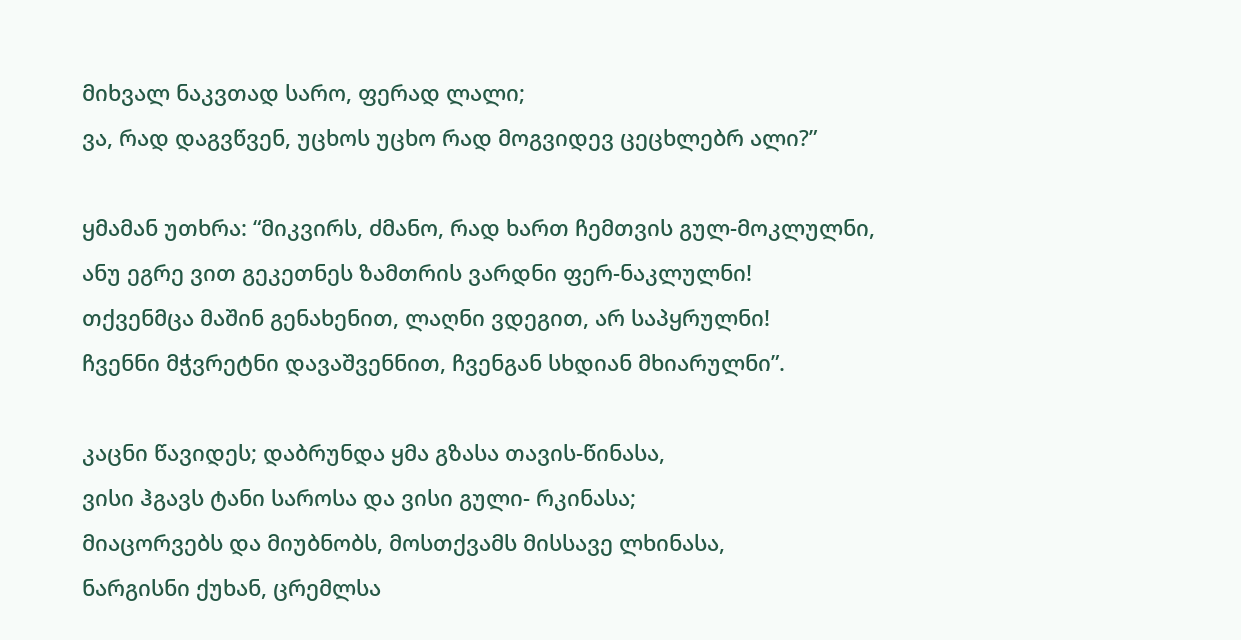მიხვალ ნაკვთად სარო, ფერად ლალი;
ვა, რად დაგვწვენ, უცხოს უცხო რად მოგვიდევ ცეცხლებრ ალი?”

ყმამან უთხრა: “მიკვირს, ძმანო, რად ხართ ჩემთვის გულ-მოკლულნი,
ანუ ეგრე ვით გეკეთნეს ზამთრის ვარდნი ფერ-ნაკლულნი!
თქვენმცა მაშინ გენახენით, ლაღნი ვდეგით, არ საპყრულნი!
ჩვენნი მჭვრეტნი დავაშვენნით, ჩვენგან სხდიან მხიარულნი”.

კაცნი წავიდეს; დაბრუნდა ყმა გზასა თავის-წინასა,
ვისი ჰგავს ტანი საროსა და ვისი გული- რკინასა;
მიაცორვებს და მიუბნობს, მოსთქვამს მისსავე ლხინასა,
ნარგისნი ქუხან, ცრემლსა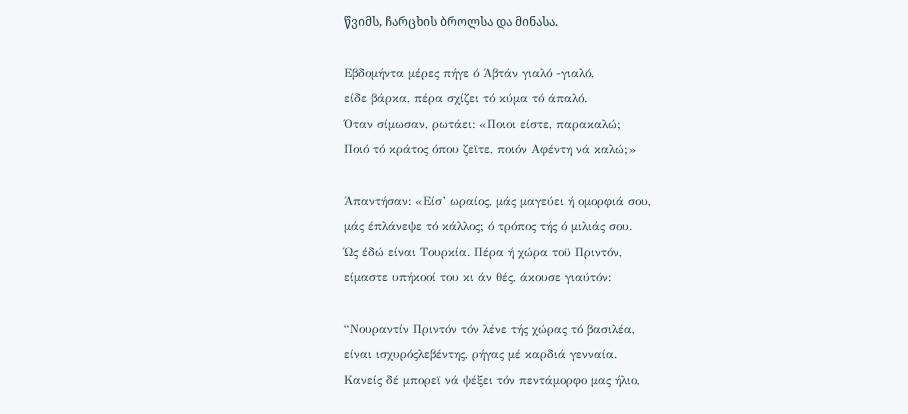წვიმს, ჩარცხის ბროლსა და მინასა.

Εβδομήντα μέρες πήγε ό Άβτάν γιαλό -γιαλό,
είδε βάρκα, πέρα σχίζει τό κύμα τό άπαλό.
Όταν σίμωσαν, ρωτάει: «Ποιοι είστε, παρακαλώ;
Ποιό τό κράτος όπου ζεϊτε, ποιόν Αφέντη νά καλώ;»

Άπαντήσαν: «Είσ’ ωραίος, μάς μαγεύει ή ομορφιά σου,
μάς έπλάνεψε τό κάλλος; ό τρόπος τής ό μιλιάς σου.
Ώς έδώ είναι Τουρκία. Πέρα ή χώρα τοϋ Πριντόν,
είμαστε υπήκοοί του κι άν θές, άκουσε γιαύτόν:

“Νουραντίν Πριντόν τόν λένε τής χώρας τό βασιλέα,
είναι ισχυρόςλεβέντης, ρήγας μέ καρδιά γενναία.
Κανείς δέ μπορεϊ νά ψέξει τόν πεντάμορφο μας ήλιο,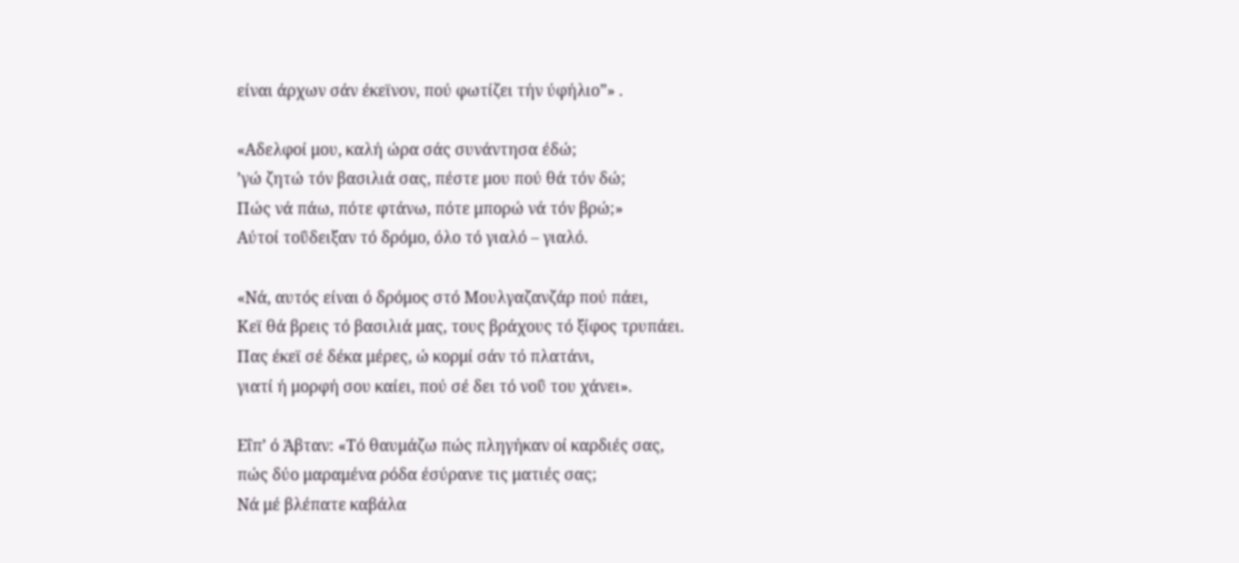είναι άρχων σάν έκεϊνον, πού φωτίζει τήν ύφήλιο”» .

«Αδελφοί μου, καλή ώρα σάς συνάντησα έδώ;
’γώ ζητώ τόν βασιλιά σας, πέστε μου πού θά τόν δώ;
Πώς νά πάω, πότε φτάνω, πότε μπορώ νά τόν βρώ;»
Αύτοί τοΰδειξαν τό δρόμο, όλο τό γιαλό – γιαλό.

«Νά, αυτός είναι ό δρόμος στό Μουλγαζανζάρ πού πάει,
Κεϊ θά βρεις τό βασιλιά μας, τους βράχους τό ξίφος τρυπάει.
Πας έκεϊ σέ δέκα μέρες, ώ κορμί σάν τό πλατάνι,
γιατί ή μορφή σου καίει, πού σέ δει τό νοΰ του χάνει».

Εΐπ’ ό Άβταν: «Τό θαυμάζω πώς πληγήκαν οί καρδιές σας,
πώς δύο μαραμένα ρόδα έσύρανε τις ματιές σας;
Νά μέ βλέπατε καβάλα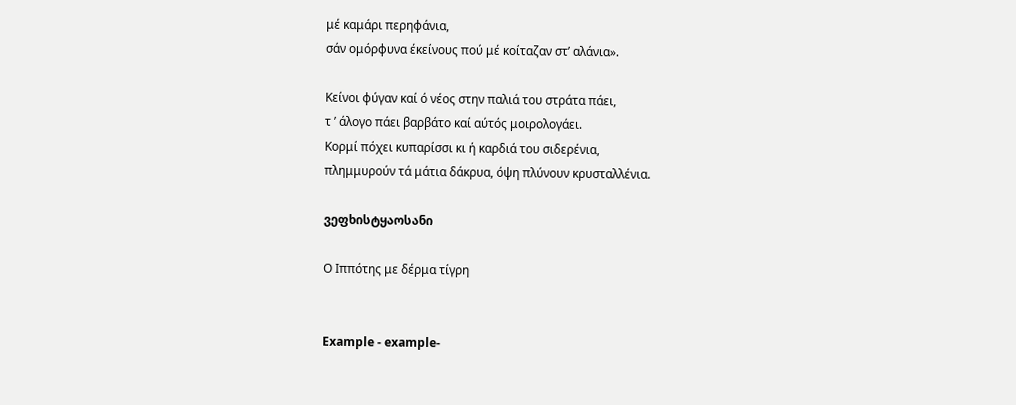μέ καμάρι περηφάνια,
σάν ομόρφυνα έκείνους πού μέ κοίταζαν στ’ αλάνια».

Κείνοι φύγαν καί ό νέος στην παλιά του στράτα πάει,
τ ’ άλογο πάει βαρβάτο καί αύτός μοιρολογάει.
Κορμί πόχει κυπαρίσσι κι ή καρδιά του σιδερένια,
πλημμυρούν τά μάτια δάκρυα, όψη πλύνουν κρυσταλλένια.

ვეფხისტყაოსანი

Ο Ιππότης με δέρμα τίγρη


Example - example-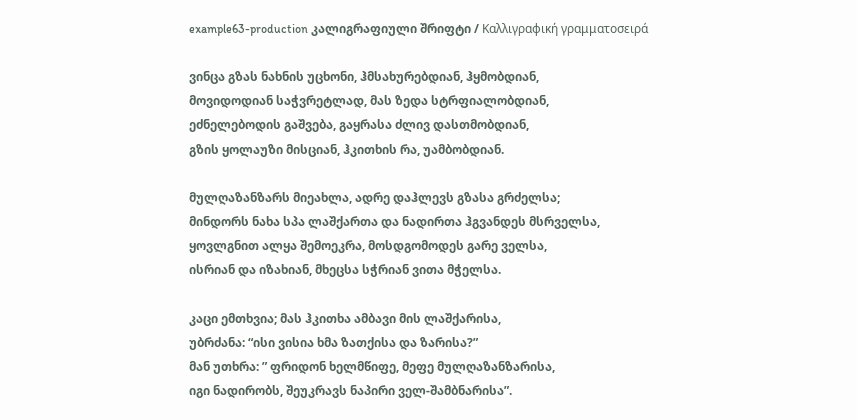example63-production კალიგრაფიული შრიფტი / Καλλιγραφική γραμματοσειρά

ვინცა გზას ნახნის უცხონი, ჰმსახურებდიან, ჰყმობდიან,
მოვიდოდიან საჭვრეტლად, მას ზედა სტრფიალობდიან,
ეძნელებოდის გაშვება, გაყრასა ძლივ დასთმობდიან,
გზის ყოლაუზი მისციან, ჰკითხის რა, უამბობდიან.

მულღაზანზარს მიეახლა, ადრე დაჰლევს გზასა გრძელსა;
მინდორს ნახა სპა ლაშქართა და ნადირთა ჰგვანდეს მსრველსა,
ყოვლგნით ალყა შემოეკრა, მოსდგომოდეს გარე ველსა,
ისრიან და იზახიან, მხეცსა სჭრიან ვითა მჭელსა.

კაცი ემთხვია; მას ჰკითხა ამბავი მის ლაშქარისა,
უბრძანა: “ისი ვისია ხმა ზათქისა და ზარისა?”
მან უთხრა: ” ფრიდონ ხელმწიფე, მეფე მულღაზანზარისა,
იგი ნადირობს, შეუკრავს ნაპირი ველ-შამბნარისა”.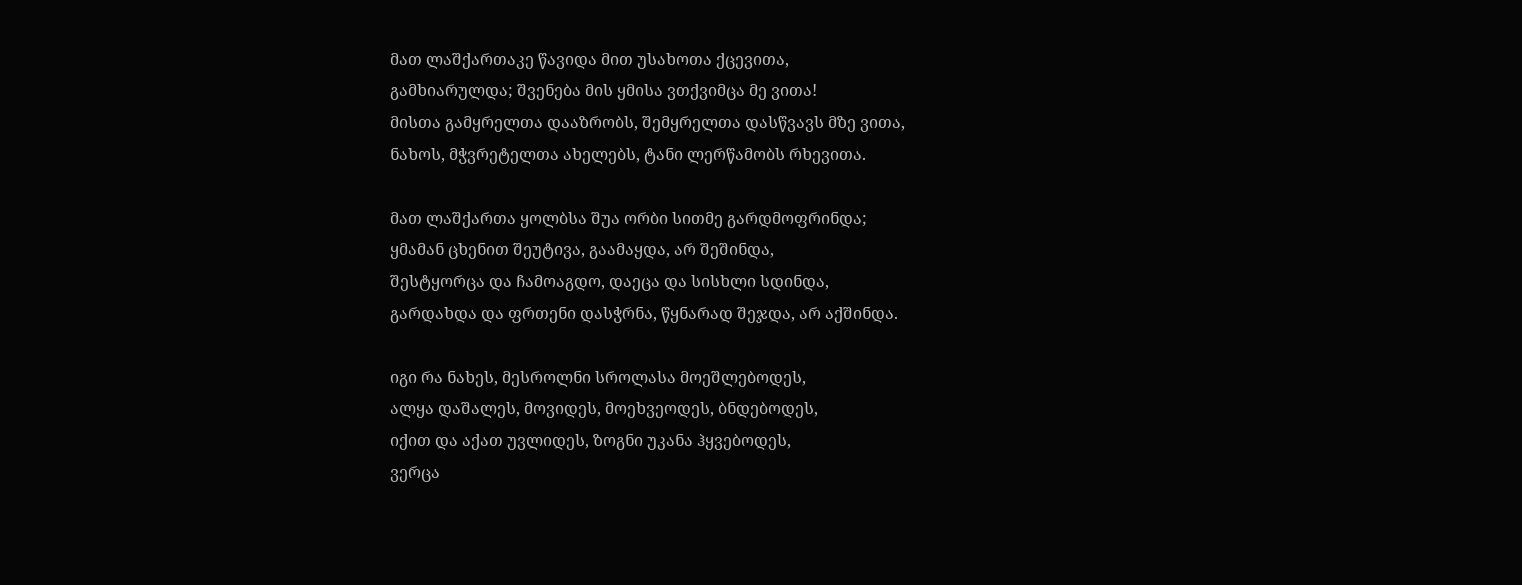მათ ლაშქართაკე წავიდა მით უსახოთა ქცევითა,
გამხიარულდა; შვენება მის ყმისა ვთქვიმცა მე ვითა!
მისთა გამყრელთა დააზრობს, შემყრელთა დასწვავს მზე ვითა,
ნახოს, მჭვრეტელთა ახელებს, ტანი ლერწამობს რხევითა.

მათ ლაშქართა ყოლბსა შუა ორბი სითმე გარდმოფრინდა;
ყმამან ცხენით შეუტივა, გაამაყდა, არ შეშინდა,
შესტყორცა და ჩამოაგდო, დაეცა და სისხლი სდინდა,
გარდახდა და ფრთენი დასჭრნა, წყნარად შეჯდა, არ აქშინდა.

იგი რა ნახეს, მესროლნი სროლასა მოეშლებოდეს,
ალყა დაშალეს, მოვიდეს, მოეხვეოდეს, ბნდებოდეს,
იქით და აქათ უვლიდეს, ზოგნი უკანა ჰყვებოდეს,
ვერცა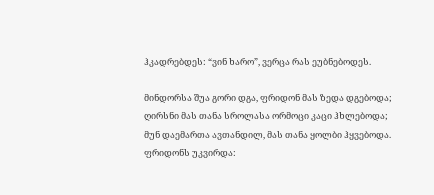ჰკადრებდეს: “ვინ ხარო”, ვერცა რას ეუბნებოდეს.

მინდორსა შუა გორი დგა, ფრიდონ მას ზედა დგებოდა;
ღირსნი მას თანა სროლასა ორმოცი კაცი ჰხლებოდა;
მუნ დაემართა ავთანდილ, მას თანა ყოლბი ჰყვებოდა.
ფრიდონს უკვირდა: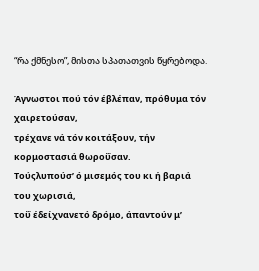“რა ქმნესო”, მისთა სპათათვის წყრებოდა.

Άγνωστοι πού τόν έβλέπαν, πρόθυμα τόν χαιρετούσαν,
τρέχανε νά τόν κοιτάξουν, τήν κορμοστασιά θωροΰσαν.
Τούςλυπούσ’ ό μισεμός του κι ή βαριά του χωρισιά,
τοΰ έδείχνανετό δρόμο, άπαντούν μ’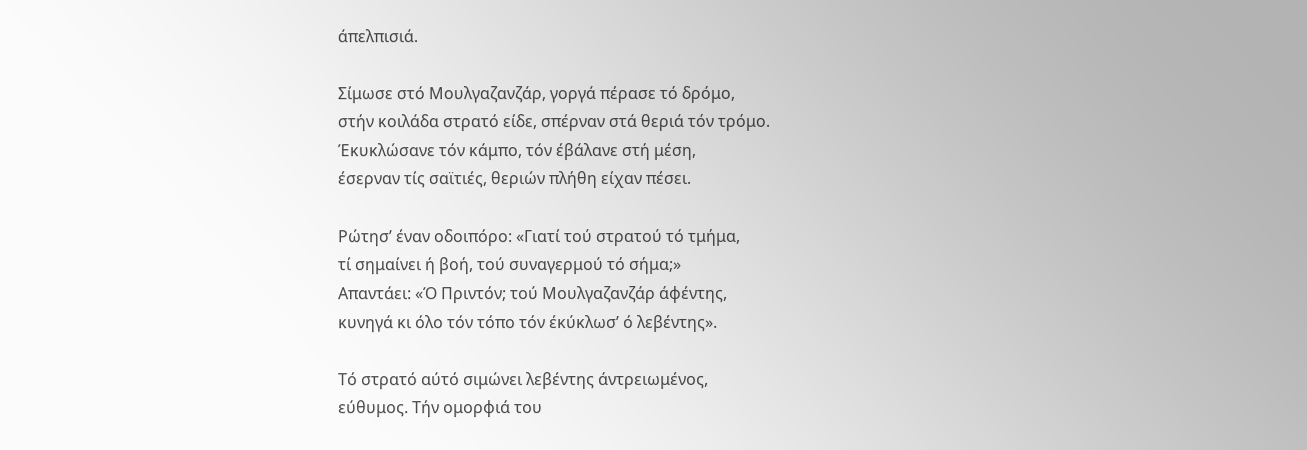άπελπισιά.

Σίμωσε στό Μουλγαζανζάρ, γοργά πέρασε τό δρόμο,
στήν κοιλάδα στρατό είδε, σπέρναν στά θεριά τόν τρόμο.
Έκυκλώσανε τόν κάμπο, τόν έβάλανε στή μέση,
έσερναν τίς σαϊτιές, θεριών πλήθη είχαν πέσει.

Ρώτησ’ έναν οδοιπόρο: «Γιατί τού στρατού τό τμήμα,
τί σημαίνει ή βοή, τού συναγερμού τό σήμα;»
Απαντάει: «Ό Πριντόν; τού Μουλγαζανζάρ άφέντης,
κυνηγά κι όλο τόν τόπο τόν έκύκλωσ’ ό λεβέντης».

Τό στρατό αύτό σιμώνει λεβέντης άντρειωμένος,
εύθυμος. Τήν ομορφιά του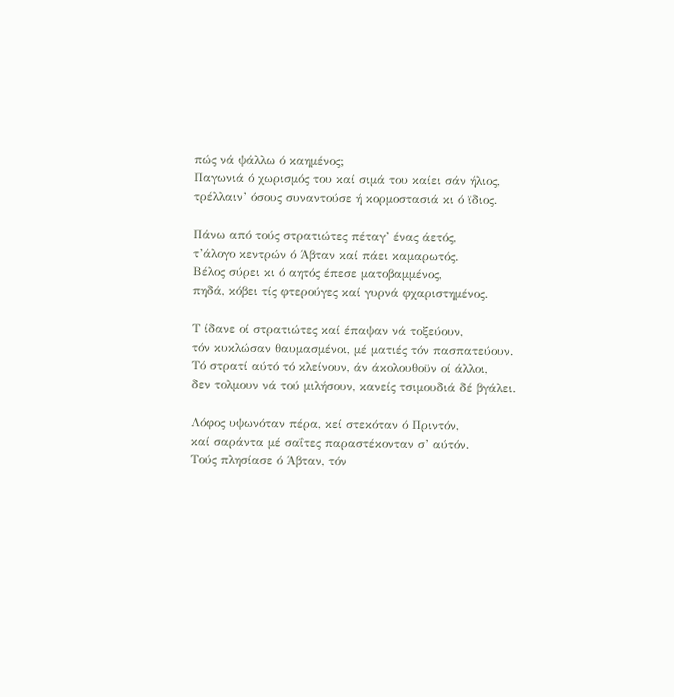πώς νά ψάλλω ό καημένος;
Παγωνιά ό χωρισμός του καί σιμά του καίει σάν ήλιος,
τρέλλαιν’ όσους συναντούσε ή κορμοστασιά κι ό ϊδιος.

Πάνω από τούς στρατιώτες πέταγ’ ένας άετός,
τ’άλογο κεντρών ό Άβταν καί πάει καμαρωτός.
Βέλος σύρει κι ό αητός έπεσε ματοβαμμένος,
πηδά, κόβει τίς φτερούγες καί γυρνά φχαριστημένος.

Τ ίδανε οί στρατιώτες καί έπαψαν νά τοξεύουν,
τόν κυκλώσαν θαυμασμένοι, μέ ματιές τόν πασπατεύουν.
Τό στρατί αύτό τό κλείνουν, άν άκολουθοϋν οί άλλοι,
δεν τολμουν νά τού μιλήσουν, κανείς τσιμουδιά δέ βγάλει.

Λόφος υψωνόταν πέρα, κεί στεκόταν ό Πριντόν,
καί σαράντα μέ σαΐτες παραστέκονταν σ’ αύτόν.
Τούς πλησίασε ό Άβταν, τόν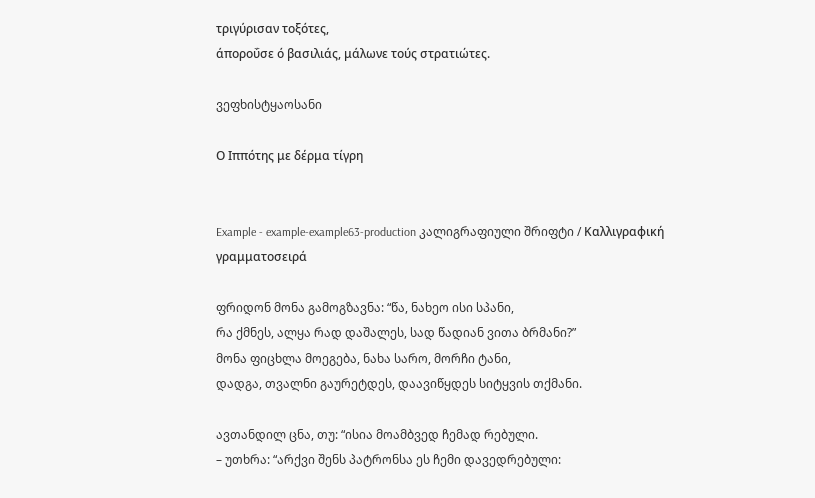τριγύρισαν τοξότες,
άποροΰσε ό βασιλιάς, μάλωνε τούς στρατιώτες.

ვეფხისტყაოსანი

Ο Ιππότης με δέρμα τίγρη


Example - example-example63-production კალიგრაფიული შრიფტი / Καλλιγραφική γραμματοσειρά

ფრიდონ მონა გამოგზავნა: “წა, ნახეო ისი სპანი,
რა ქმნეს, ალყა რად დაშალეს, სად წადიან ვითა ბრმანი?”
მონა ფიცხლა მოეგება, ნახა სარო, მორჩი ტანი,
დადგა, თვალნი გაურეტდეს, დაავიწყდეს სიტყვის თქმანი.

ავთანდილ ცნა, თუ: “ისია მოამბვედ ჩემად რებული.
– უთხრა: “არქვი შენს პატრონსა ეს ჩემი დავედრებული: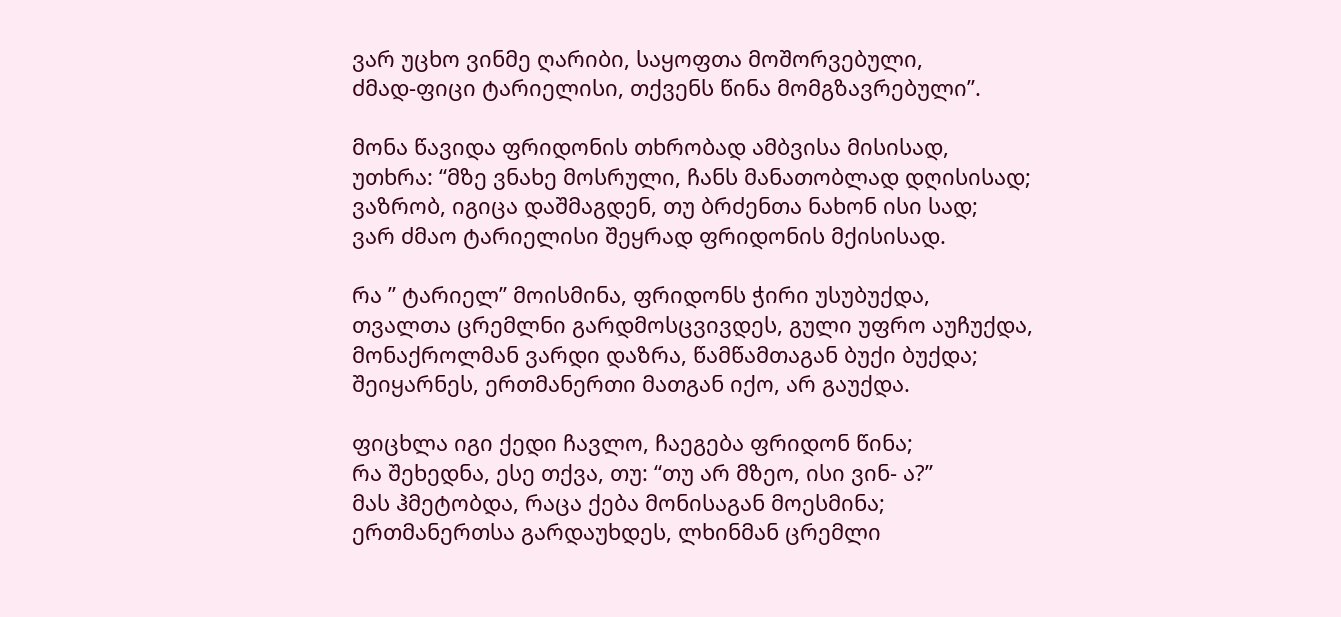ვარ უცხო ვინმე ღარიბი, საყოფთა მოშორვებული,
ძმად-ფიცი ტარიელისი, თქვენს წინა მომგზავრებული”.

მონა წავიდა ფრიდონის თხრობად ამბვისა მისისად,
უთხრა: “მზე ვნახე მოსრული, ჩანს მანათობლად დღისისად;
ვაზრობ, იგიცა დაშმაგდენ, თუ ბრძენთა ნახონ ისი სად;
ვარ ძმაო ტარიელისი შეყრად ფრიდონის მქისისად.

რა ” ტარიელ” მოისმინა, ფრიდონს ჭირი უსუბუქდა,
თვალთა ცრემლნი გარდმოსცვივდეს, გული უფრო აუჩუქდა,
მონაქროლმან ვარდი დაზრა, წამწამთაგან ბუქი ბუქდა;
შეიყარნეს, ერთმანერთი მათგან იქო, არ გაუქდა.

ფიცხლა იგი ქედი ჩავლო, ჩაეგება ფრიდონ წინა;
რა შეხედნა, ესე თქვა, თუ: “თუ არ მზეო, ისი ვინ- ა?”
მას ჰმეტობდა, რაცა ქება მონისაგან მოესმინა;
ერთმანერთსა გარდაუხდეს, ლხინმან ცრემლი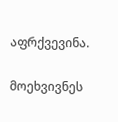აფრქვევინა.

მოეხვივნეს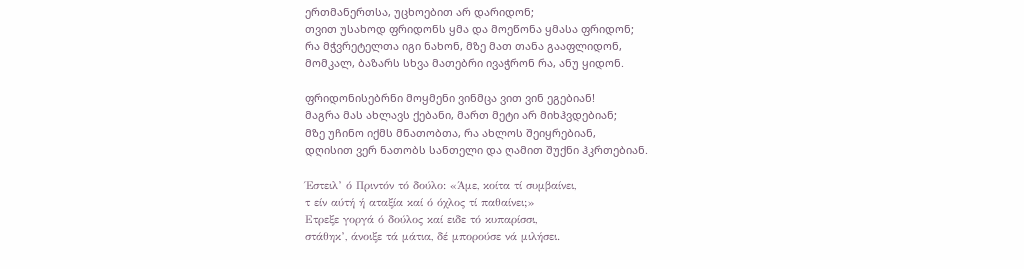ერთმანერთსა, უცხოებით არ დარიდონ;
თვით უსახოდ ფრიდონს ყმა და მოეწონა ყმასა ფრიდონ;
რა მჭვრეტელთა იგი ნახონ, მზე მათ თანა გააფლიდონ,
მომკალ, ბაზარს სხვა მათებრი ივაჭრონ რა, ანუ ყიდონ.

ფრიდონისებრნი მოყმენი ვინმცა ვით ვინ ეგებიან!
მაგრა მას ახლავს ქებანი, მართ მეტი არ მიხჰვდებიან;
მზე უჩინო იქმს მნათობთა, რა ახლოს შეიყრებიან,
დღისით ვერ ნათობს სანთელი და ღამით შუქნი ჰკრთებიან.

Έστειλ’ ό Πριντόν τό δούλο: «Άμε, κοίτα τί συμβαίνει,
τ είν αύτή ή αταξία καί ό όχλος τί παθαίνει;»
Ετρεξε γοργά ό δούλος καί ειδε τό κυπαρίσσι,
στάθηκ’, άνοιξε τά μάτια, δέ μπορούσε νά μιλήσει.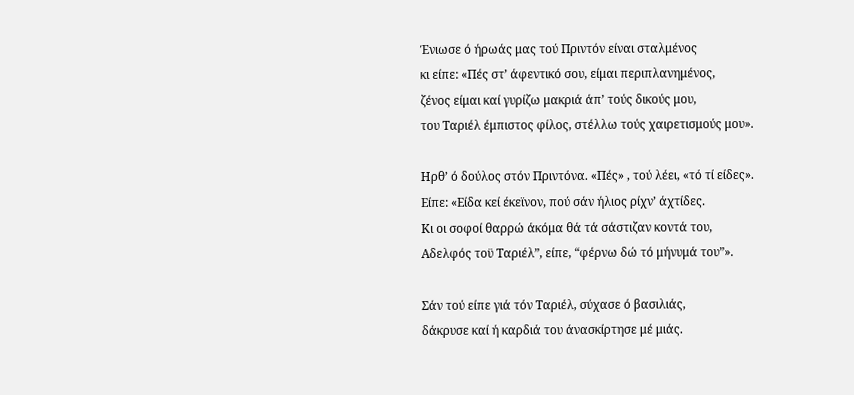Ένιωσε ό ήρωάς μας τού Πριντόν είναι σταλμένος
κι είπε: «Πές στ’ άφεντικό σου, είμαι περιπλανημένος,
ζένος είμαι καί γυρίζω μακριά άπ’ τούς δικούς μου,
του Ταριέλ έμπιστος φίλος, στέλλω τούς χαιρετισμούς μου».

Ηρθ’ ό δούλος στόν Πριντόνα. «Πές» , τού λέει, «τό τί είδες».
Είπε: «Είδα κεί έκεϊνον, πού σάν ήλιος ρίχν’ άχτίδες.
Κι οι σοφοί θαρρώ άκόμα θά τά σάστιζαν κοντά του,
Αδελφός τοϋ Ταριέλ”, είπε, “φέρνω δώ τό μήνυμά του”».

Σάν τού είπε γιά τόν Ταριέλ, σύχασε ό βασιλιάς,
δάκρυσε καί ή καρδιά του άνασκίρτησε μέ μιάς.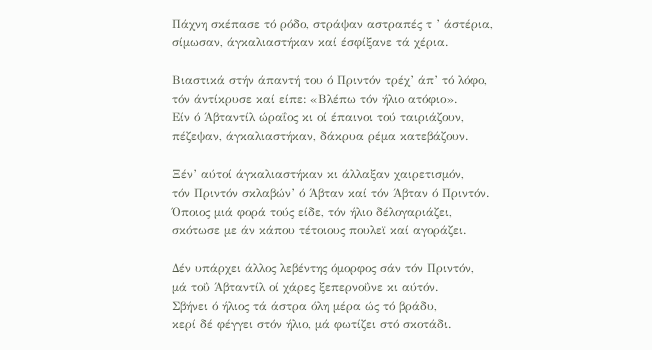Πάχνη σκέπασε τό ρόδο, στράψαν αστραπές τ ’ άστέρια,
σίμωσαν, άγκαλιαστήκαν καί έσφίξανε τά χέρια.

Βιαστικά στήν άπαντή του ό Πριντόν τρέχ’ άπ’ τό λόφο,
τόν άντίκρυσε καί είπε: «Βλέπω τόν ήλιο ατόφιο».
Είν ό Άβταντίλ ώραΐος κι οί έπαινοι τού ταιριάζουν,
πέζεψαν, άγκαλιαστήκαν, δάκρυα ρέμα κατεβάζουν.

Ξέν’ αύτοί άγκαλιαστήκαν κι άλλαξαν χαιρετισμόν,
τόν Πριντόν σκλαβών’ ό Άβταν καί τόν Άβταν ό Πριντόν.
Όποιος μιά φορά τούς είδε, τόν ήλιο δέλογαριάζει,
σκότωσε με άν κάπου τέτοιους πουλεϊ καί αγοράζει.

Δέν υπάρχει άλλος λεβέντης όμορφος σάν τόν Πριντόν,
μά τοΰ Άβταντίλ οί χάρες ξεπερνοΰνε κι αύτόν.
Σβήνει ό ήλιος τά άστρα όλη μέρα ώς τό βράδυ,
κερί δέ φέγγει στόν ήλιο, μά φωτίζει στό σκοτάδι.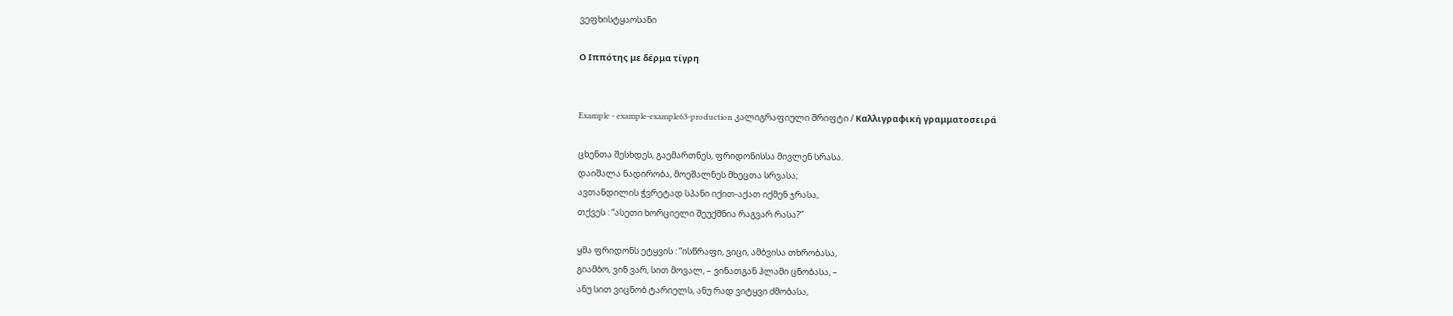ვეფხისტყაოსანი

Ο Ιππότης με δέρμα τίγρη


Example - example-example63-production კალიგრაფიული შრიფტი / Καλλιγραφική γραμματοσειρά

ცხენთა შესხდეს, გაემართნეს, ფრიდონისსა მივლენ სრასა.
დაიშალა ნადირობა, მოეშალნეს მხეცთა სრვასა;
ავთანდილის ჭვრეტად სპანი იქით-აქათ იქმენ ჯრასა,
თქვეს : “ასეთი ხორციელი შეუქმნია რაგვარ რასა?”

ყმა ფრიდონს ეტყვის : “ისწრაფი, ვიცი, ამბვისა თხრობასა,
გიამბო, ვინ ვარ, სით მოვალ, – ვინათგან ჰლამი ცნობასა, –
ანუ სით ვიცნობ ტარიელს, ანუ რად ვიტყვი ძმობასა,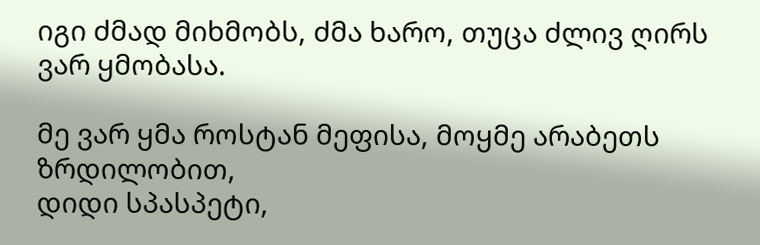იგი ძმად მიხმობს, ძმა ხარო, თუცა ძლივ ღირს ვარ ყმობასა.

მე ვარ ყმა როსტან მეფისა, მოყმე არაბეთს ზრდილობით,
დიდი სპასპეტი,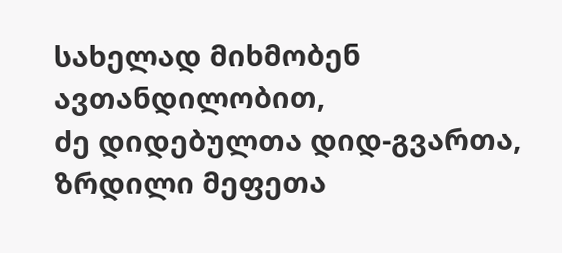სახელად მიხმობენ ავთანდილობით,
ძე დიდებულთა დიდ-გვართა, ზრდილი მეფეთა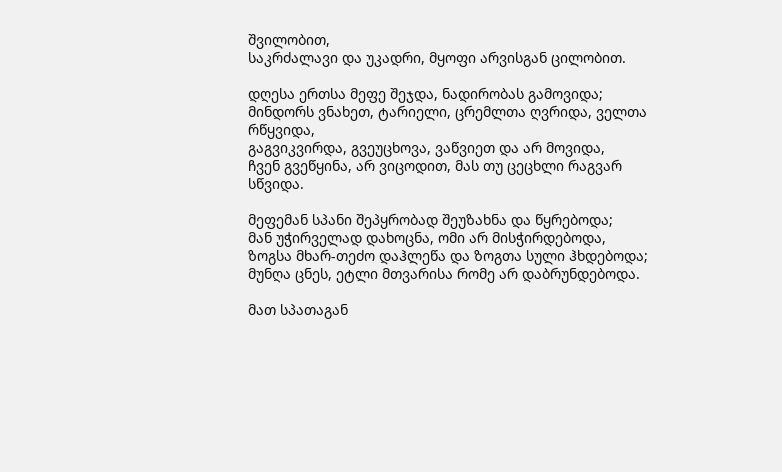შვილობით,
საკრძალავი და უკადრი, მყოფი არვისგან ცილობით.

დღესა ერთსა მეფე შეჯდა, ნადირობას გამოვიდა;
მინდორს ვნახეთ, ტარიელი, ცრემლთა ღვრიდა, ველთა რწყვიდა,
გაგვიკვირდა, გვეუცხოვა, ვაწვიეთ და არ მოვიდა,
ჩვენ გვეწყინა, არ ვიცოდით, მას თუ ცეცხლი რაგვარ სწვიდა.

მეფემან სპანი შეპყრობად შეუზახნა და წყრებოდა;
მან უჭირველად დახოცნა, ომი არ მისჭირდებოდა,
ზოგსა მხარ-თეძო დაჰლეწა და ზოგთა სული ჰხდებოდა;
მუნღა ცნეს, ეტლი მთვარისა რომე არ დაბრუნდებოდა.

მათ სპათაგან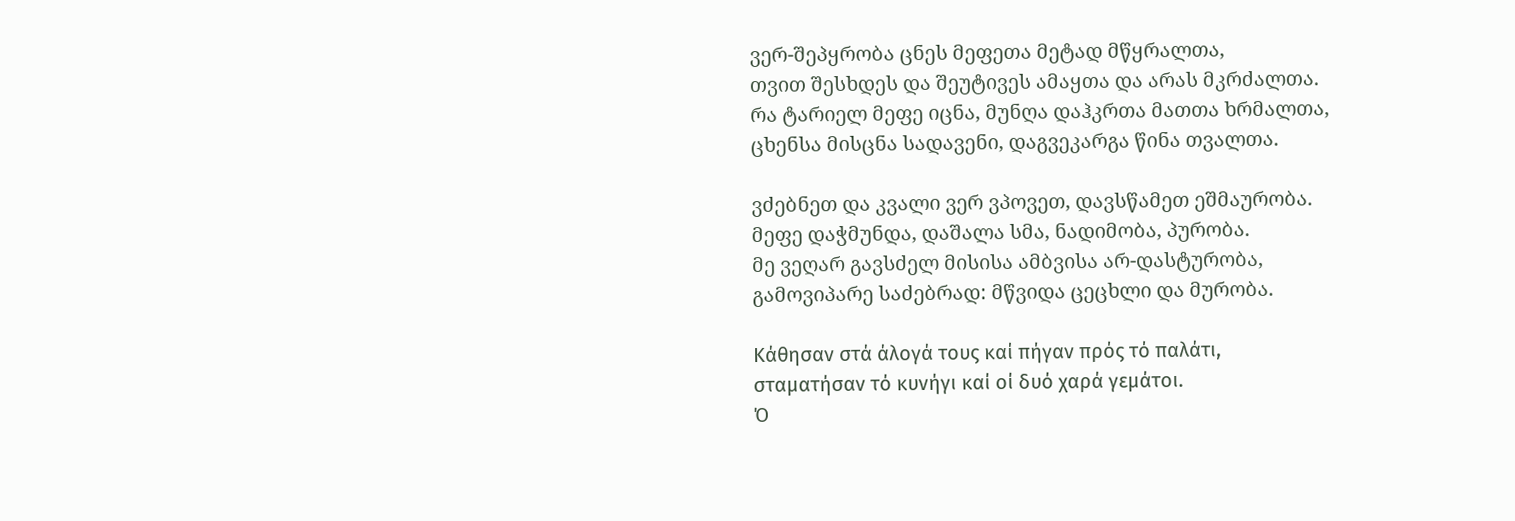ვერ-შეპყრობა ცნეს მეფეთა მეტად მწყრალთა,
თვით შესხდეს და შეუტივეს ამაყთა და არას მკრძალთა.
რა ტარიელ მეფე იცნა, მუნღა დაჰკრთა მათთა ხრმალთა,
ცხენსა მისცნა სადავენი, დაგვეკარგა წინა თვალთა.

ვძებნეთ და კვალი ვერ ვპოვეთ, დავსწამეთ ეშმაურობა.
მეფე დაჭმუნდა, დაშალა სმა, ნადიმობა, პურობა.
მე ვეღარ გავსძელ მისისა ამბვისა არ-დასტურობა,
გამოვიპარე საძებრად: მწვიდა ცეცხლი და მურობა.

Κάθησαν στά άλογά τους καί πήγαν πρός τό παλάτι,
σταματήσαν τό κυνήγι καί οί δυό χαρά γεμάτοι.
Ό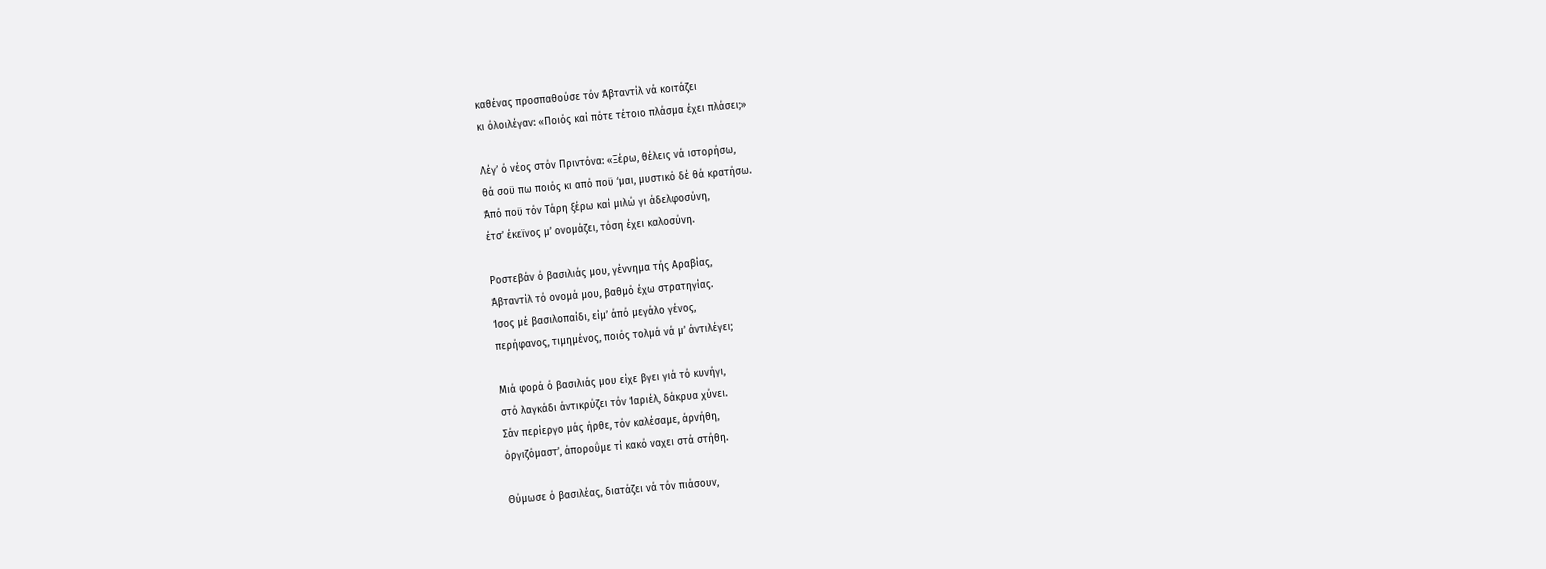καθένας προσπαθούσε τόν Άβταντίλ νά κοιτάζει
κι όλοιλέγαν: «Ποιός καί πότε τέτοιο πλάσμα έχει πλάσει;»

Λέγ’ ό νέος στόν Πριντόνα: «Ξέρω, θέλεις νά ιστορήσω,
θά σοϋ πω ποιός κι από ποϋ ‘μαι, μυστικό δέ θά κρατήσω.
Άπό ποϋ τόν Τάρη ξέρω καί μιλώ γι άδελφοσύνη,
έτσ’ έκεϊνος μ’ ονομάζει, τόση έχει καλοσύνη.

Ροστεβάν ό βασιλιάς μου, γέννημα τής Αραβίας,
Άβταντίλ τό ονομά μου, βαθμό έχω στρατηγίας.
Ίσος μέ βασιλοπαίδι, είμ’ άπό μεγάλο γένος,
περήφανος, τιμημένος, ποιός τολμά νά μ’ άντιλέγει;

Μιά φορά ό βασιλιάς μου είχε βγει γιά τό κυνήγι,
στό λαγκάδι άντικρύζει τόν Ίαριέλ, δάκρυα χύνει.
Σάν περίεργο μάς ήρθε, τόν καλέσαμε, άρνήθη,
όργιζόμαστ’, άποροΰμε τί κακό ναχει στά στήθη.

Θύμωσε ό βασιλέας, διατάζει νά τόν πιάσουν,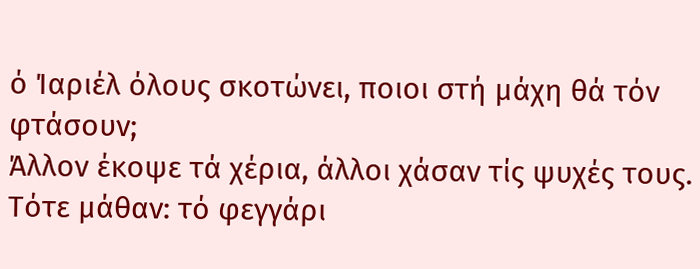ό Ίαριέλ όλους σκοτώνει, ποιοι στή μάχη θά τόν φτάσουν;
Άλλον έκοψε τά χέρια, άλλοι χάσαν τίς ψυχές τους.
Τότε μάθαν: τό φεγγάρι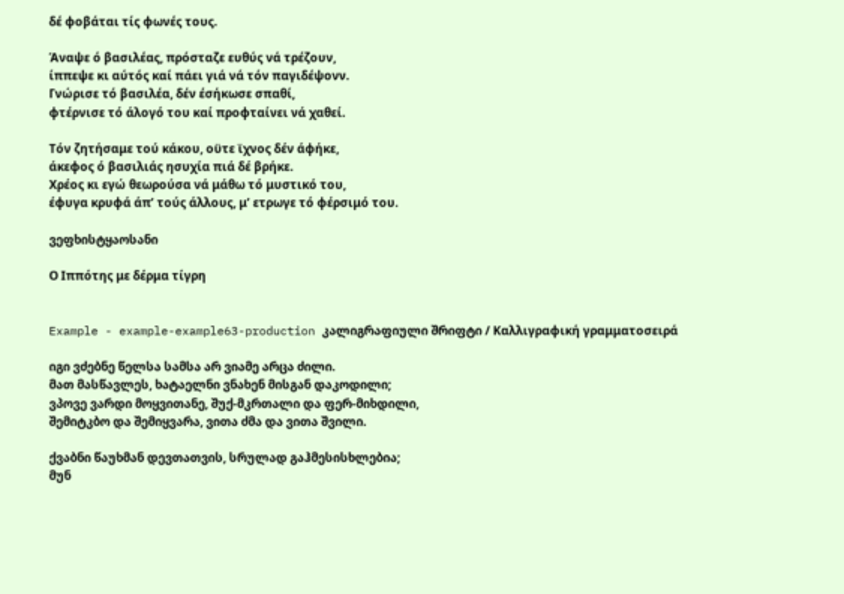δέ φοβάται τίς φωνές τους.

Άναψε ό βασιλέας, πρόσταζε ευθύς νά τρέζουν,
ίππεψε κι αύτός καί πάει γιά νά τόν παγιδέψονν.
Γνώρισε τό βασιλέα, δέν έσήκωσε σπαθί,
φτέρνισε τό άλογό του καί προφταίνει νά χαθεί.

Τόν ζητήσαμε τού κάκου, οϋτε ϊχνος δέν άφήκε,
άκεφος ό βασιλιάς ησυχία πιά δέ βρήκε.
Χρέος κι εγώ θεωρούσα νά μάθω τό μυστικό του,
έφυγα κρυφά άπ’ τούς άλλους, μ’ ετρωγε τό φέρσιμό του.

ვეფხისტყაოსანი

Ο Ιππότης με δέρμα τίγρη


Example - example-example63-production კალიგრაფიული შრიფტი / Καλλιγραφική γραμματοσειρά

იგი ვძებნე წელსა სამსა არ ვიამე არცა ძილი.
მათ მასწავლეს, ხატაელნი ვნახენ მისგან დაკოდილი;
ვპოვე ვარდი მოყვითანე, შუქ-მკრთალი და ფერ-მიხდილი,
შემიტკბო და შემიყვარა, ვითა ძმა და ვითა შვილი.

ქვაბნი წაუხმან დევთათვის, სრულად გაჰმესისხლებია;
მუნ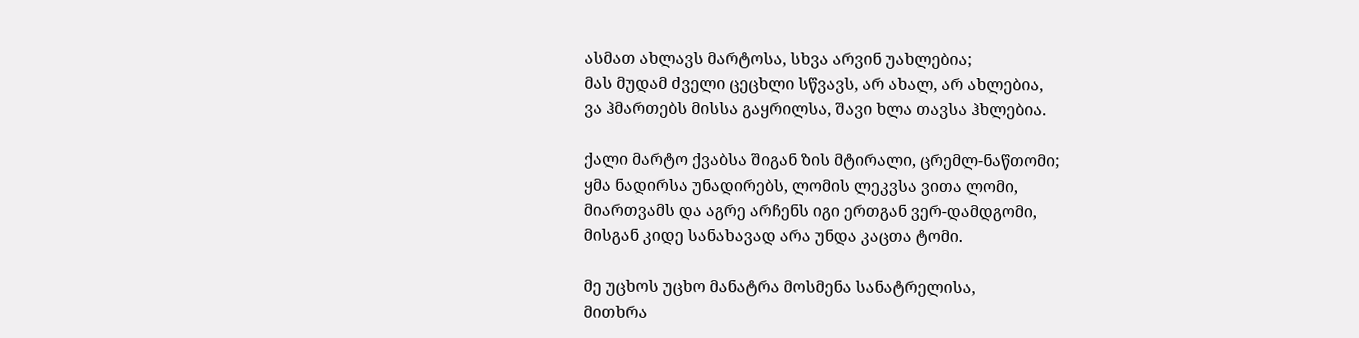ასმათ ახლავს მარტოსა, სხვა არვინ უახლებია;
მას მუდამ ძველი ცეცხლი სწვავს, არ ახალ, არ ახლებია,
ვა ჰმართებს მისსა გაყრილსა, შავი ხლა თავსა ჰხლებია.

ქალი მარტო ქვაბსა შიგან ზის მტირალი, ცრემლ-ნაწთომი;
ყმა ნადირსა უნადირებს, ლომის ლეკვსა ვითა ლომი,
მიართვამს და აგრე არჩენს იგი ერთგან ვერ-დამდგომი,
მისგან კიდე სანახავად არა უნდა კაცთა ტომი.

მე უცხოს უცხო მანატრა მოსმენა სანატრელისა,
მითხრა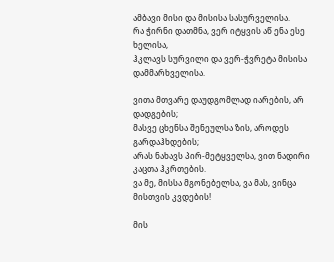ამბავი მისი და მისისა სასურველისა.
რა ჭირნი დათმნა, ვერ იტყვის აწ ენა ესე ხელისა,
ჰკლავს სურვილი და ვერ-ჭვრეტა მისისა დამმარხველისა.

ვითა მთვარე დაუდგომლად იარების, არ დადგების;
მასვე ცხენსა შენეულსა ზის, აროდეს გარდაჰხდების;
არას ნახავს პირ-მეტყველსა, ვით ნადირი კაცთა ჰკრთების.
ვა მე, მისსა მგონებელსა, ვა მას, ვინცა მისთვის კვდების!

მის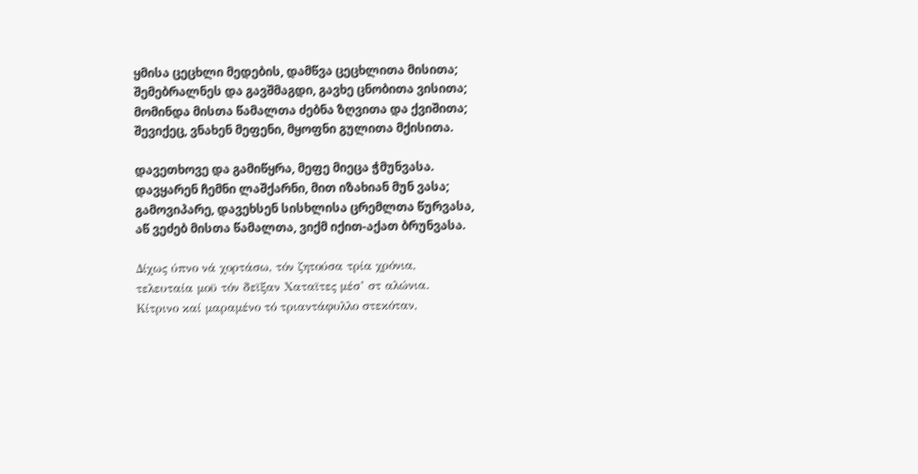ყმისა ცეცხლი მედების, დამწვა ცეცხლითა მისითა;
შემებრალნეს და გავშმაგდი, გავხე ცნობითა ვისითა;
მომინდა მისთა წამალთა ძებნა ზღვითა და ქვიშითა;
შევიქეც, ვნახენ მეფენი, მყოფნი გულითა მქისითა.

დავეთხოვე და გამიწყრა, მეფე მიეცა ჭმუნვასა.
დავყარენ ჩემნი ლაშქარნი, მით იზახიან მუნ ვასა;
გამოვიპარე, დავეხსენ სისხლისა ცრემლთა წურვასა,
აწ ვეძებ მისთა წამალთა, ვიქმ იქით-აქათ ბრუნვასა.

Δίχως ύπνο νά χορτάσω, τόν ζητούσα τρία χρόνια,
τελευταία μοϋ τόν δεϊξαν Χαταϊτες μέσ’ στ αλώνια.
Κίτρινο καί μαραμένο τό τριαντάφυλλο στεκόταν,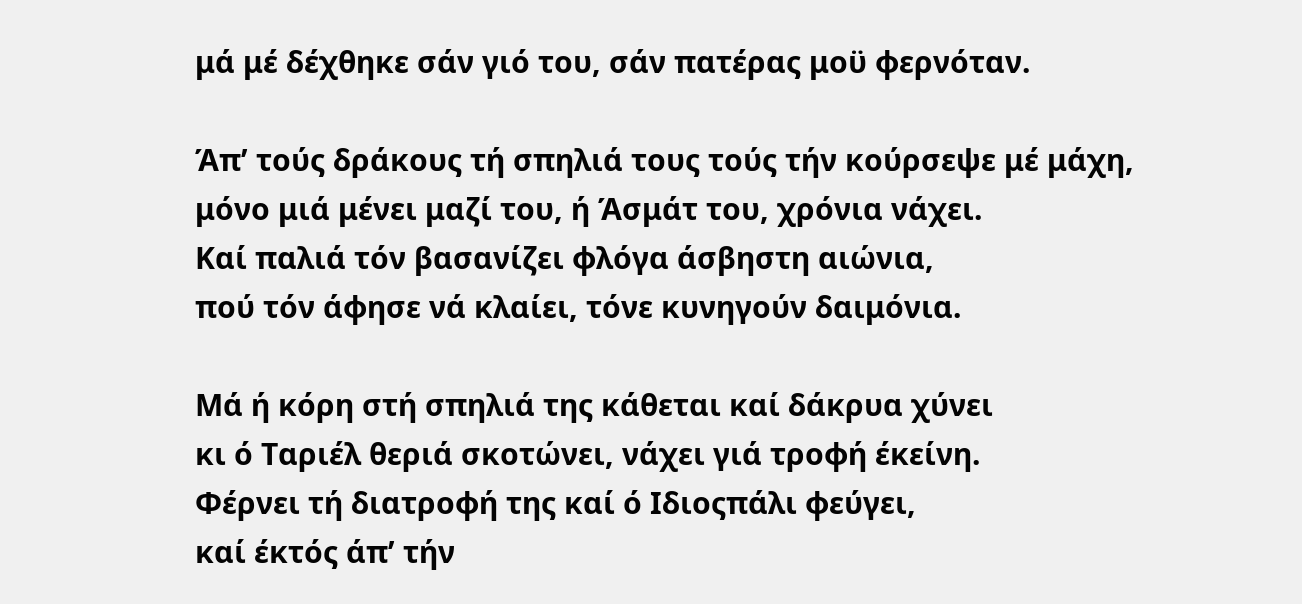μά μέ δέχθηκε σάν γιό του, σάν πατέρας μοϋ φερνόταν.

Άπ’ τούς δράκους τή σπηλιά τους τούς τήν κούρσεψε μέ μάχη,
μόνο μιά μένει μαζί του, ή Άσμάτ του, χρόνια νάχει.
Καί παλιά τόν βασανίζει φλόγα άσβηστη αιώνια,
πού τόν άφησε νά κλαίει, τόνε κυνηγούν δαιμόνια.

Μά ή κόρη στή σπηλιά της κάθεται καί δάκρυα χύνει
κι ό Ταριέλ θεριά σκοτώνει, νάχει γιά τροφή έκείνη.
Φέρνει τή διατροφή της καί ό Iδιοςπάλι φεύγει,
καί έκτός άπ’ τήν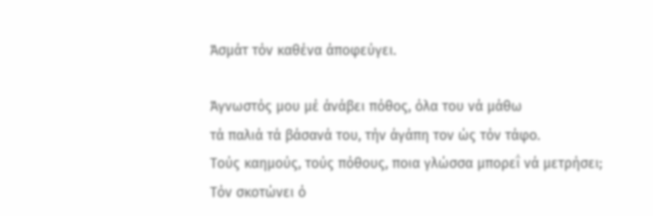Άσμάτ τόν καθένα άποφεύγει.

Άγνωστός μου μέ άνάβει πόθος, όλα του νά μάθω
τά παλιά τά βάσανά του, τήν άγάπη τον ώς τόν τάφο.
Τούς καημούς, τούς πόθους, ποια γλώσσα μπορεΐ νά μετρήσει;
Τόν σκοτώνει ό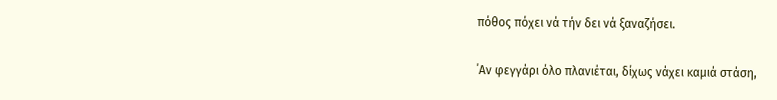πόθος πόχει νά τήν δει νά ξαναζήσει.

΄Αν φεγγάρι όλο πλανιέται, δίχως νάχει καμιά στάση,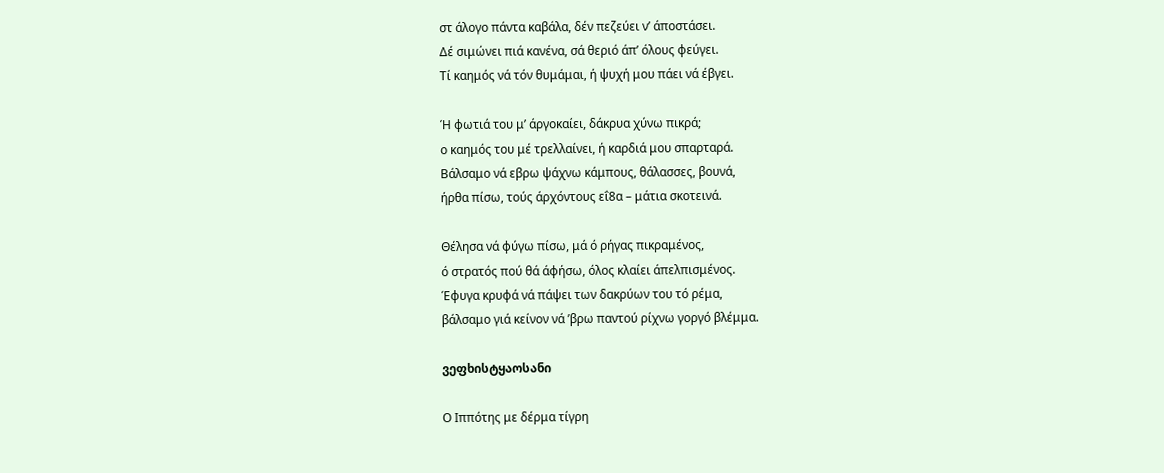στ άλογο πάντα καβάλα, δέν πεζεύει ν’ άποστάσει.
Δέ σιμώνει πιά κανένα, σά θεριό άπ’ όλους φεύγει.
Τί καημός νά τόν θυμάμαι, ή ψυχή μου πάει νά έβγει.

Ή φωτιά του μ’ άργοκαίει, δάκρυα χύνω πικρά;
ο καημός του μέ τρελλαίνει, ή καρδιά μου σπαρταρά.
Βάλσαμο νά εβρω ψάχνω κάμπους, θάλασσες, βουνά,
ήρθα πίσω, τούς άρχόντους εΐ8α – μάτια σκοτεινά.

Θέλησα νά φύγω πίσω, μά ό ρήγας πικραμένος,
ό στρατός πού θά άφήσω, όλος κλαίει άπελπισμένος.
Έφυγα κρυφά νά πάψει των δακρύων του τό ρέμα,
βάλσαμο γιά κείνον νά ’βρω παντού ρίχνω γοργό βλέμμα.

ვეფხისტყაოსანი

Ο Ιππότης με δέρμα τίγρη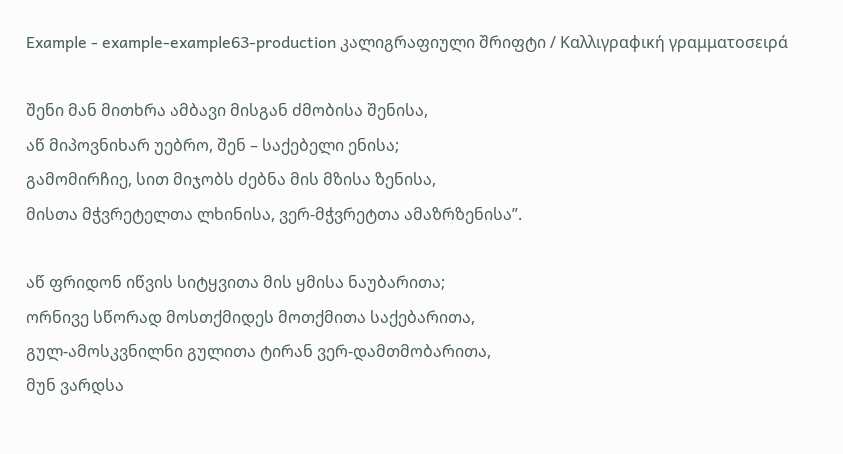Example - example-example63-production კალიგრაფიული შრიფტი / Καλλιγραφική γραμματοσειρά

შენი მან მითხრა ამბავი მისგან ძმობისა შენისა,
აწ მიპოვნიხარ უებრო, შენ – საქებელი ენისა;
გამომირჩიე, სით მიჯობს ძებნა მის მზისა ზენისა,
მისთა მჭვრეტელთა ლხინისა, ვერ-მჭვრეტთა ამაზრზენისა”.

აწ ფრიდონ იწვის სიტყვითა მის ყმისა ნაუბარითა;
ორნივე სწორად მოსთქმიდეს მოთქმითა საქებარითა,
გულ-ამოსკვნილნი გულითა ტირან ვერ-დამთმობარითა,
მუნ ვარდსა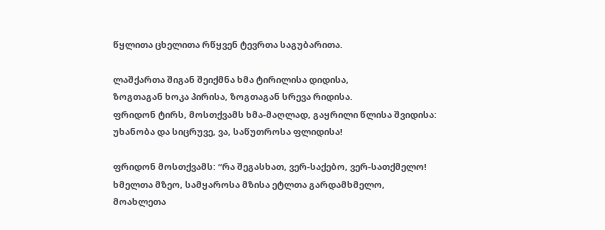წყლითა ცხელითა რწყვენ ტევრთა საგუბარითა.

ლაშქართა შიგან შეიქმნა ხმა ტირილისა დიდისა,
ზოგთაგან ხოკა პირისა, ზოგთაგან სრევა რიდისა.
ფრიდონ ტირს, მოსთქვამს ხმა-მაღლად, გაყრილი წლისა შვიდისა:
უხანობა და სიცრუვე, ვა, საწუთროსა ფლიდისა!

ფრიდონ მოსთქვამს: “რა შეგასხათ, ვერ-საქებო, ვერ-სათქმელო!
ხმელთა მზეო, სამყაროსა მზისა ეტლთა გარდამხმელო,
მოახლეთა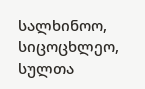სალხინოო, სიცოცხლეო, სულთა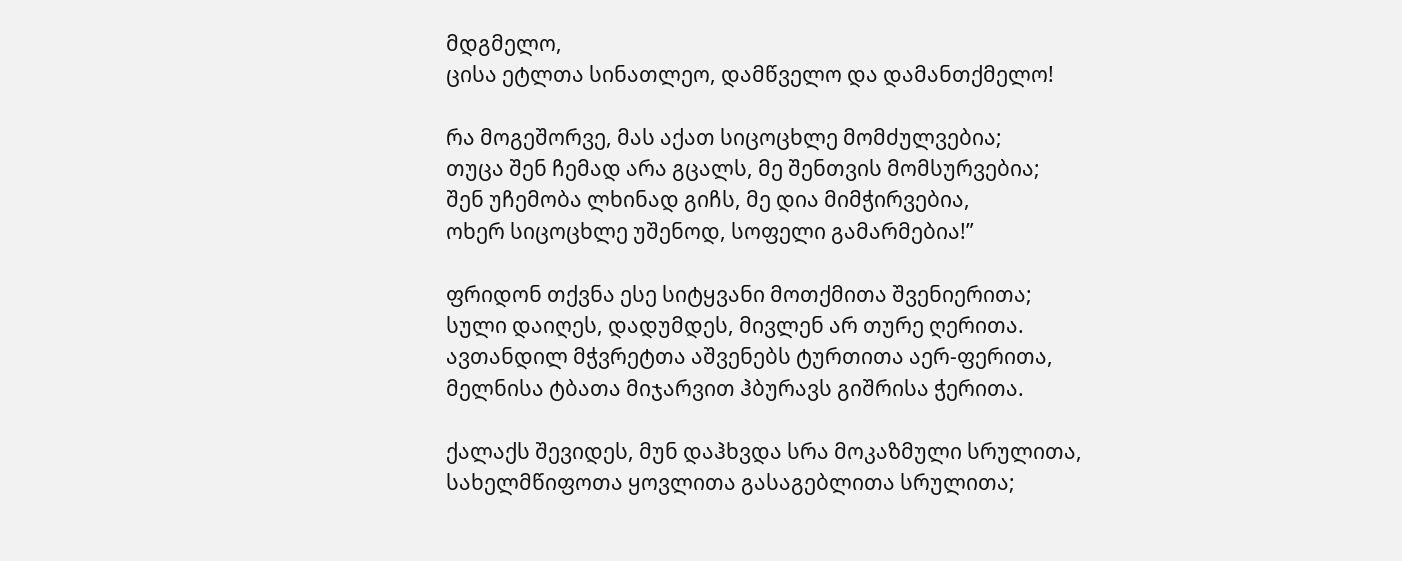მდგმელო,
ცისა ეტლთა სინათლეო, დამწველო და დამანთქმელო!

რა მოგეშორვე, მას აქათ სიცოცხლე მომძულვებია;
თუცა შენ ჩემად არა გცალს, მე შენთვის მომსურვებია;
შენ უჩემობა ლხინად გიჩს, მე დია მიმჭირვებია,
ოხერ სიცოცხლე უშენოდ, სოფელი გამარმებია!”

ფრიდონ თქვნა ესე სიტყვანი მოთქმითა შვენიერითა;
სული დაიღეს, დადუმდეს, მივლენ არ თურე ღერითა.
ავთანდილ მჭვრეტთა აშვენებს ტურთითა აერ-ფერითა,
მელნისა ტბათა მიჯარვით ჰბურავს გიშრისა ჭერითა.

ქალაქს შევიდეს, მუნ დაჰხვდა სრა მოკაზმული სრულითა,
სახელმწიფოთა ყოვლითა გასაგებლითა სრულითა;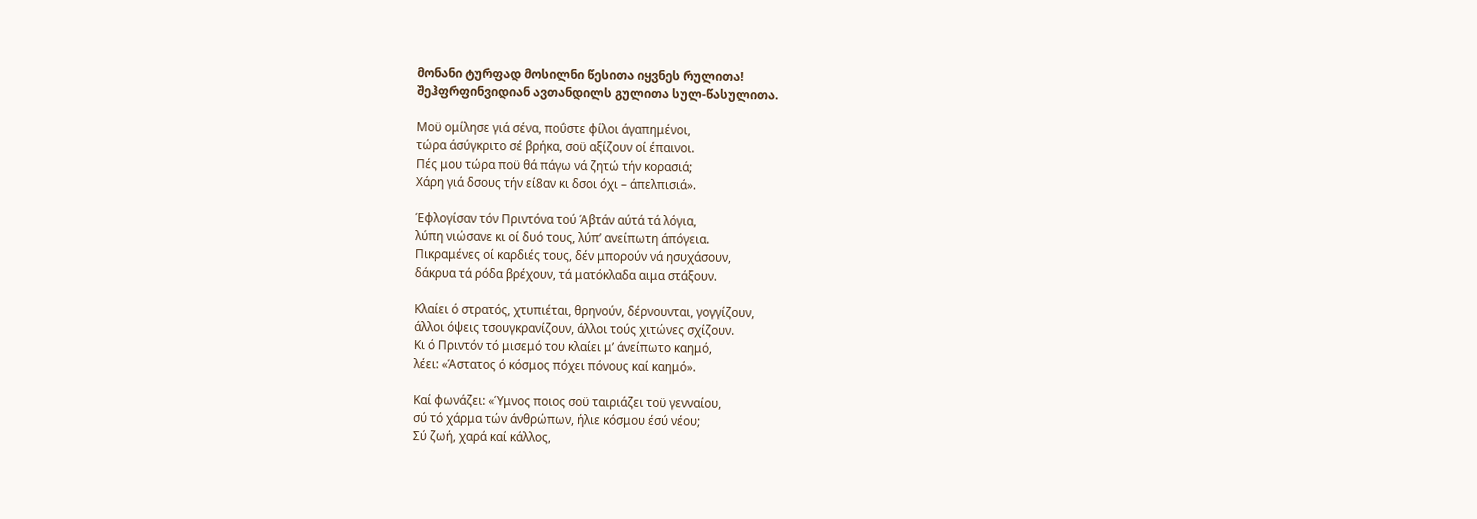მონანი ტურფად მოსილნი წესითა იყვნეს რულითა!
შეჰფრფინვიდიან ავთანდილს გულითა სულ-წასულითა.

Μοϋ ομίλησε γιά σένα, ποΰστε φίλοι άγαπημένοι,
τώρα άσύγκριτο σέ βρήκα, σοϋ αξίζουν οί έπαινοι.
Πές μου τώρα ποϋ θά πάγω νά ζητώ τήν κορασιά;
Χάρη γιά δσους τήν εί8αν κι δσοι όχι – άπελπισιά».

Έφλογίσαν τόν Πριντόνα τού Άβτάν αύτά τά λόγια,
λύπη νιώσανε κι οί δυό τους, λύπ’ ανείπωτη άπόγεια.
Πικραμένες οί καρδιές τους, δέν μπορούν νά ησυχάσουν,
δάκρυα τά ρόδα βρέχουν, τά ματόκλαδα αιμα στάξουν.

Κλαίει ό στρατός, χτυπιέται, θρηνούν, δέρνουνται, γογγίζουν,
άλλοι όψεις τσουγκρανίζουν, άλλοι τούς χιτώνες σχίζουν.
Κι ό Πριντόν τό μισεμό του κλαίει μ’ άνείπωτο καημό,
λέει: «Άστατος ό κόσμος πόχει πόνους καί καημό».

Καί φωνάζει: «Ύμνος ποιος σοϋ ταιριάζει τοϋ γενναίου,
σύ τό χάρμα τών άνθρώπων, ήλιε κόσμου έσύ νέου;
Σύ ζωή, χαρά καί κάλλος,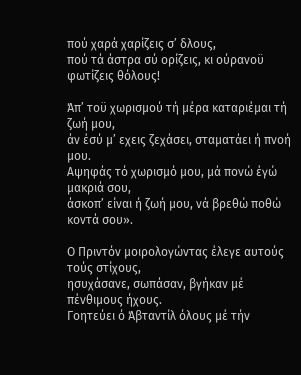πού χαρά χαρίζεις σ’ δλους,
πού τά άστρα σύ ορίζεις, κι ούρανοϋ φωτίζεις θόλους!

Άπ’ τοϋ χωρισμού τή μέρα καταριέμαι τή ζωή μου,
άν έσύ μ’ εχεις ζεχάσει, σταματάει ή πνοή μου.
Αψηφάς τό χωρισμό μου, μά πονώ έγώ μακριά σου,
άσκοπ’ είναι ή ζωή μου, νά βρεθώ ποθώ κοντά σου».

Ο Πριντόν μοιρολογώντας έλεγε αυτούς τούς στίχους,
ησυχάσανε, σωπάσαν, βγήκαν μέ πένθιμους ήχους.
Γοητεύει ό Άβταντίλ όλους μέ τήν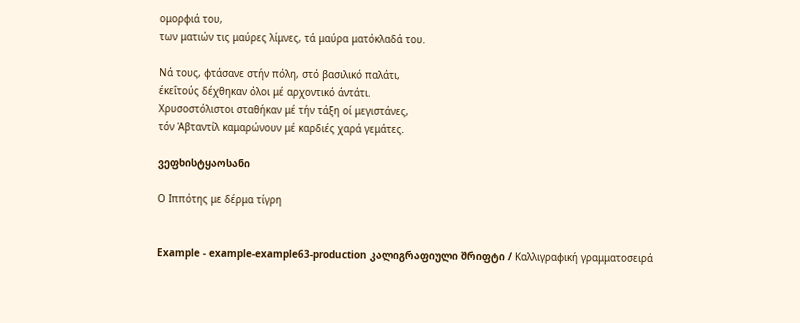ομορφιά του,
των ματιών τις μαύρες λίμνες, τά μαύρα ματόκλαδά του.

Νά τους, φτάσανε στήν πόλη, στό βασιλικό παλάτι,
έκεΐτούς δέχθηκαν όλοι μέ αρχοντικό άντάτι.
Χρυσοστόλιστοι σταθήκαν μέ τήν τάξη οί μεγιστάνες,
τόν Άβταντίλ καμαρώνουν μέ καρδιές χαρά γεμάτες.

ვეფხისტყაოსანი

Ο Ιππότης με δέρμα τίγρη


Example - example-example63-production კალიგრაფიული შრიფტი / Καλλιγραφική γραμματοσειρά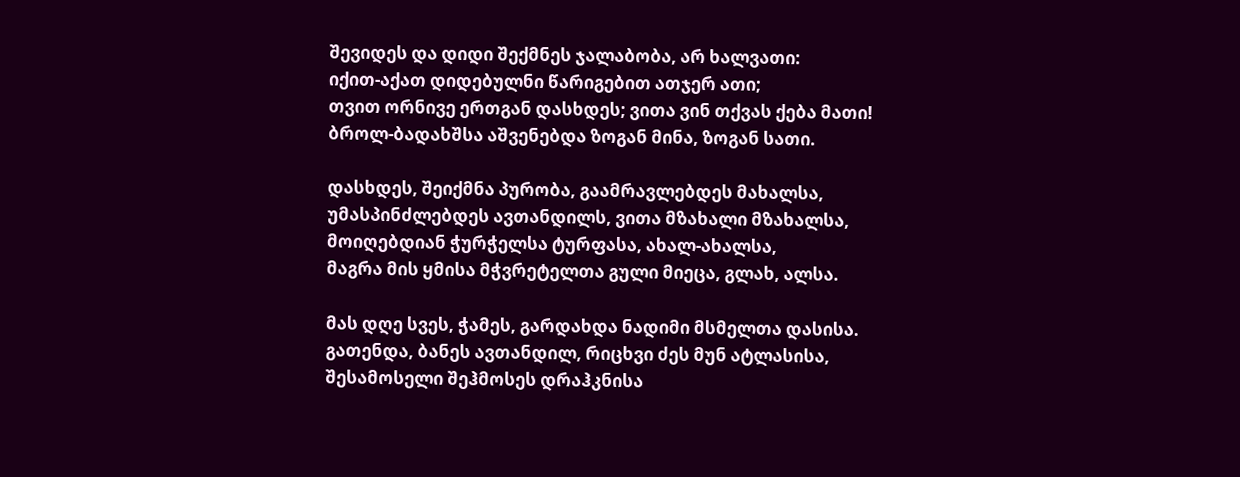შევიდეს და დიდი შექმნეს ჯალაბობა, არ ხალვათი:
იქით-აქათ დიდებულნი წარიგებით ათჯერ ათი;
თვით ორნივე ერთგან დასხდეს; ვითა ვინ თქვას ქება მათი!
ბროლ-ბადახშსა აშვენებდა ზოგან მინა, ზოგან სათი.

დასხდეს, შეიქმნა პურობა, გაამრავლებდეს მახალსა,
უმასპინძლებდეს ავთანდილს, ვითა მზახალი მზახალსა,
მოიღებდიან ჭურჭელსა ტურფასა, ახალ-ახალსა,
მაგრა მის ყმისა მჭვრეტელთა გული მიეცა, გლახ, ალსა.

მას დღე სვეს, ჭამეს, გარდახდა ნადიმი მსმელთა დასისა.
გათენდა, ბანეს ავთანდილ, რიცხვი ძეს მუნ ატლასისა,
შესამოსელი შეჰმოსეს დრაჰკნისა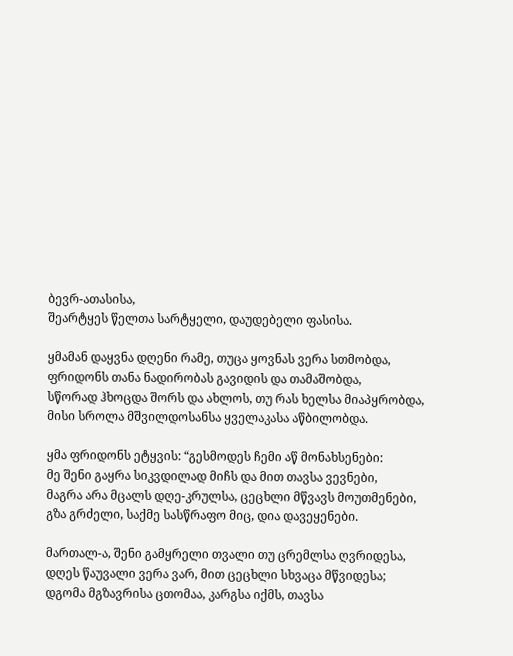ბევრ-ათასისა,
შეარტყეს წელთა სარტყელი, დაუდებელი ფასისა.

ყმამან დაყვნა დღენი რამე, თუცა ყოვნას ვერა სთმობდა,
ფრიდონს თანა ნადირობას გავიდის და თამაშობდა,
სწორად ჰხოცდა შორს და ახლოს, თუ რას ხელსა მიაპყრობდა,
მისი სროლა მშვილდოსანსა ყველაკასა აწბილობდა.

ყმა ფრიდონს ეტყვის: “გესმოდეს ჩემი აწ მონახსენები:
მე შენი გაყრა სიკვდილად მიჩს და მით თავსა ვევნები,
მაგრა არა მცალს დღე-კრულსა, ცეცხლი მწვავს მოუთმენები,
გზა გრძელი, საქმე სასწრაფო მიც, დია დავეყენები.

მართალ-ა, შენი გამყრელი თვალი თუ ცრემლსა ღვრიდესა,
დღეს წაუვალი ვერა ვარ, მით ცეცხლი სხვაცა მწვიდესა;
დგომა მგზავრისა ცთომაა, კარგსა იქმს, თავსა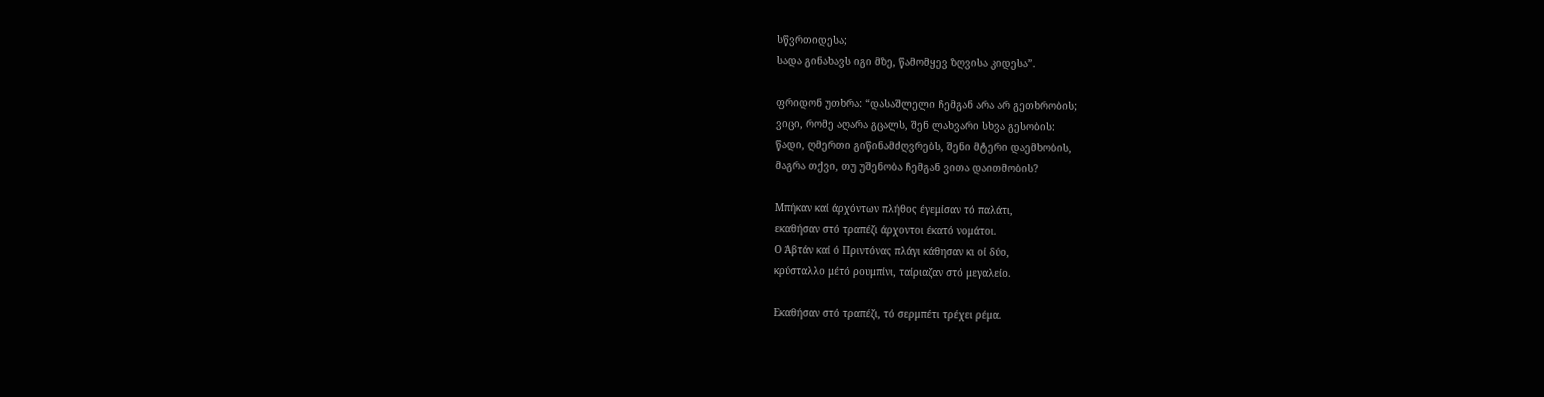სწვრთიდესა;
სადა გინახავს იგი მზე, წამომყევ ზღვისა კიდესა”.

ფრიდონ უთხრა: “დასაშლელი ჩემგან არა არ გეთხრობის;
ვიცი, რომე აღარა გცალს, შენ ლახვარი სხვა გესობის:
წადი, ღმერთი გიწინამძღვრებს, შენი მტერი დაემხობის,
მაგრა თქვი, თუ უშენობა ჩემგან ვითა დაითმობის?

Μπήκαν καί άρχόντων πλήθος έγεμίσαν τό παλάτι,
εκαθήσαν στό τραπέζι άρχοντοι έκατό νομάτοι.
Ο Άβτάν καί ό Πριντόνας πλάγι κάθησαν κι οί δύο,
κρύσταλλο μέτό ρουμπίνι, ταίριαζαν στό μεγαλείο.

Εκαθήσαν στό τραπέζι, τό σερμπέτι τρέχει ρέμα.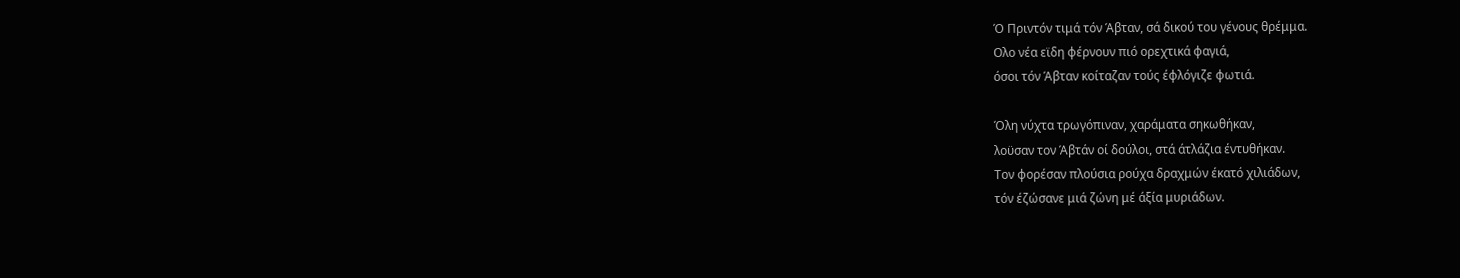Ό Πριντόν τιμά τόν Άβταν, σά δικού του γένους θρέμμα.
Ολο νέα εϊδη φέρνουν πιό ορεχτικά φαγιά,
όσοι τόν Άβταν κοίταζαν τούς έφλόγιζε φωτιά.

Όλη νύχτα τρωγόπιναν, χαράματα σηκωθήκαν,
λοϋσαν τον Άβτάν οί δούλοι, στά άτλάζια έντυθήκαν.
Τον φορέσαν πλούσια ρούχα δραχμών έκατό χιλιάδων,
τόν έζώσανε μιά ζώνη μέ άξία μυριάδων.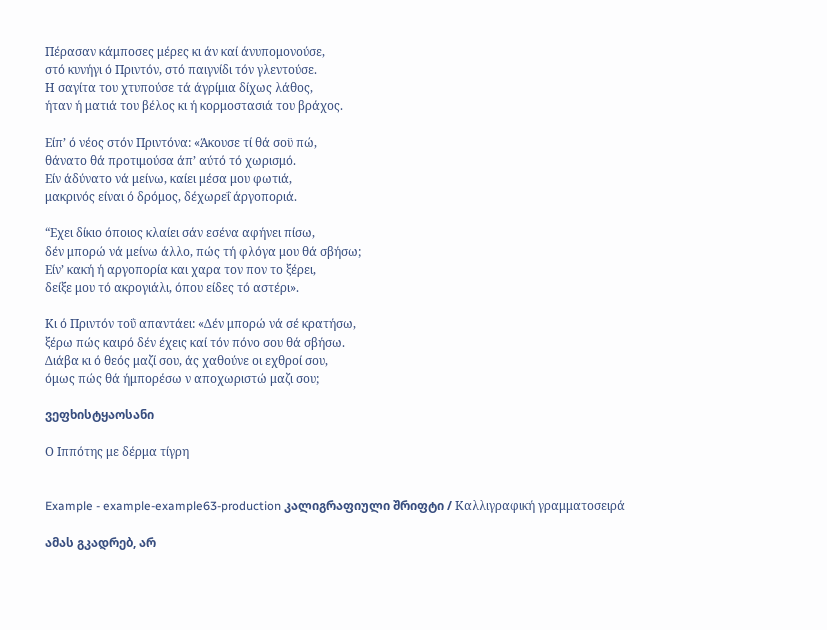Πέρασαν κάμποσες μέρες κι άν καί άνυπομονούσε,
στό κυνήγι ό Πριντόν, στό παιγνίδι τόν γλεντούσε.
Η σαγίτα του χτυπούσε τά άγρίμια δίχως λάθος,
ήταν ή ματιά του βέλος κι ή κορμοστασιά του βράχος.

Είπ’ ό νέος στόν Πριντόνα: «Άκουσε τί θά σοϋ πώ,
θάνατο θά προτιμούσα άπ’ αύτό τό χωρισμό.
Είν άδύνατο νά μείνω, καίει μέσα μου φωτιά,
μακρινός είναι ό δρόμος, δέχωρεΐ άργοποριά.

“Εχει δίκιο όποιος κλαίει σάν εσένα αφήνει πίσω,
δέν μπορώ νά μείνω άλλο, πώς τή φλόγα μου θά σβήσω;
Είν’ κακή ή αργοπορία και χαρα τον πον το ξέρει,
δείξε μου τό ακρογιάλι, όπου είδες τό αστέρι».

Κι ό Πριντόν τοΰ απαντάει: «Δέν μπορώ νά σέ κρατήσω,
ξέρω πώς καιρό δέν έχεις καί τόν πόνο σου θά σβήσω.
Διάβα κι ό θεός μαζί σου, άς χαθούνε οι εχθροί σου,
όμως πώς θά ήμπορέσω ν αποχωριστώ μαζι σου;

ვეფხისტყაოსანი

Ο Ιππότης με δέρμα τίγρη


Example - example-example63-production კალიგრაფიული შრიფტი / Καλλιγραφική γραμματοσειρά

ამას გკადრებ, არ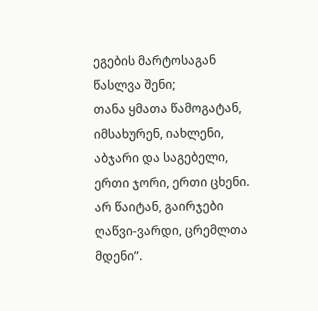ეგების მარტოსაგან წასლვა შენი;
თანა ყმათა წამოგატან, იმსახურენ, იახლენი,
აბჯარი და საგებელი, ერთი ჯორი, ერთი ცხენი.
არ წაიტან, გაირჯები ღაწვი-ვარდი, ცრემლთა მდენი”.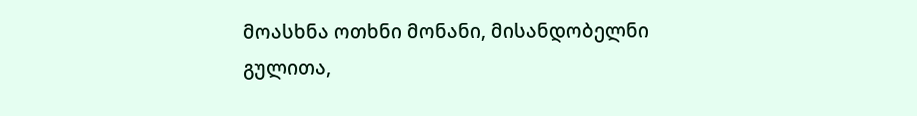მოასხნა ოთხნი მონანი, მისანდობელნი გულითა,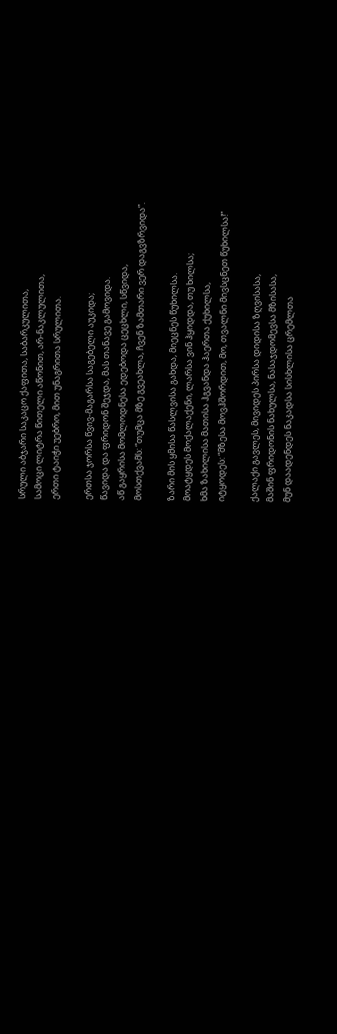სრული აბჯარი საკაცო ქაფითა, საბარკულითა,
სამოცი ლიტრა წითელი აწონით, არ-ნაკლულითა,
ერთი ტაიჭი უებრო, მით უნაგრითა სრულითა.

ერთსა ჯორსა წვივ-მაგარსა საგებელი აუკიდა;
წავიდა და ფრიდონ შეჯდა, მას თანავე გამოვიდა.
აწ გაყრისა მომლოდნესა ედებოდა ცეცხლი, სწვიდა,
მოსთქვამს: “თუმცა მზე გვეახლა, ჩვენ ზამთარი ვერ დაგვზრვიდა”.

ზარი მის ყმისა წასლვისა გახდა, მიეცნეს წუხილსა.
მოატყდეს მოქალაქენი, ლარსა ვინ ჰყიდდა, თუ ხილსა;
ხმა ზახილისა მათისა ჰგვანდა ჰაერთა ქუხილსა,
იტყოდეს: “მზესა მოვჰშორდით, მო, თვალნი მივსცნეთ წუხილსა!”

ქალაქი გავლეს, მივიდეს პირსა დიდისა ზღვისასა,
მაშინ ფრიდონის ნახულსა, ნასაჯდომევსა მზისასა,
მუნ დაადენდეს ნაკადსა სისხლისა ცრემლთა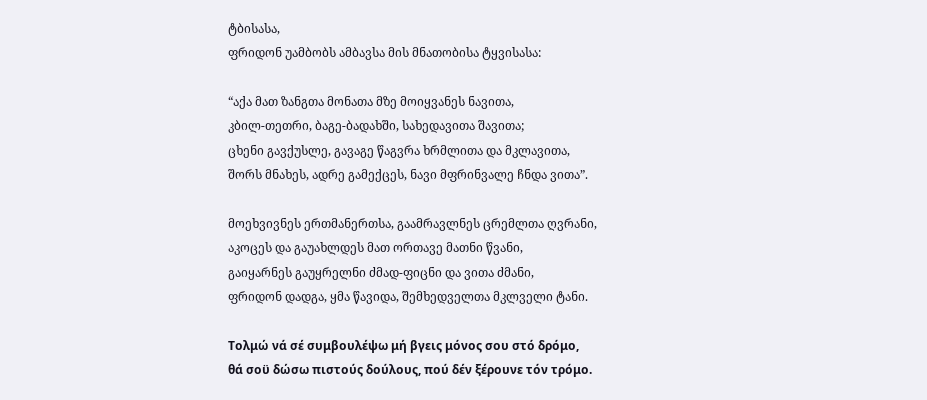ტბისასა,
ფრიდონ უამბობს ამბავსა მის მნათობისა ტყვისასა:

“აქა მათ ზანგთა მონათა მზე მოიყვანეს ნავითა,
კბილ-თეთრი, ბაგე-ბადახში, სახედავითა შავითა;
ცხენი გავქუსლე, გავაგე წაგვრა ხრმლითა და მკლავითა,
შორს მნახეს, ადრე გამექცეს, ნავი მფრინვალე ჩნდა ვითა”.

მოეხვივნეს ერთმანერთსა, გაამრავლნეს ცრემლთა ღვრანი,
აკოცეს და გაუახლდეს მათ ორთავე მათნი წვანი,
გაიყარნეს გაუყრელნი ძმად-ფიცნი და ვითა ძმანი,
ფრიდონ დადგა, ყმა წავიდა, შემხედველთა მკლველი ტანი.

Τολμώ νά σέ συμβουλέψω μή βγεις μόνος σου στό δρόμο,
θά σοϋ δώσω πιστούς δούλους, πού δέν ξέρουνε τόν τρόμο.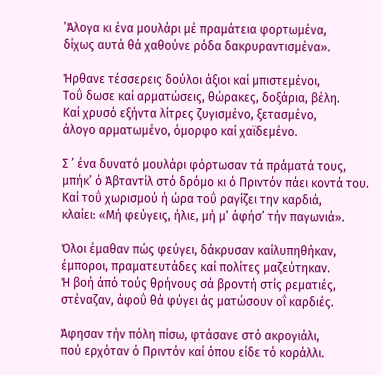’Άλογα κι ένα μουλάρι μέ πραμάτεια φορτωμένα,
δίχως αυτά θά χαθούνε ρόδα δακρυραντισμένα».

Ήρθανε τέσσερεις δούλοι άξιοι καί μπιστεμένοι,
Τοΰ δωσε καί αρματώσεις, θώρακες, δοξάρια, βέλη.
Καί χρυσό εξήντα λίτρες ζυγισμένο, ξετασμένο,
άλογο αρματωμένο, όμορφο καί χαϊδεμένο.

Σ ’ ένα δυνατό μουλάρι φόρτωσαν τά πράματά τους,
μπήκ’ ό Άβταντίλ στό δρόμο κι ό Πριντόν πάει κοντά του.
Καί τοΰ χωρισμού ή ώρα τοΰ ραγίζει την καρδιά,
κλαίει: «Μή φεύγεις, ήλιε, μή μ’ άφήσ’ τήν παγωνιά».

Όλοι έμαθαν πώς φεύγει, δάκρυσαν καίλυπηθήκαν,
έμποροι, πραματευτάδες καί πολίτες μαζεύτηκαν.
Ή βοή άπό τούς θρήνους σά βροντή στίς ρεματιές,
στέναζαν, άφοΰ θά φύγει άς ματώσουν οΐ καρδιές.

Άφησαν τήν πόλη πίσω, φτάσανε στό ακρογιάλι,
πού ερχόταν ό Πριντόν καί όπου είδε τό κοράλλι.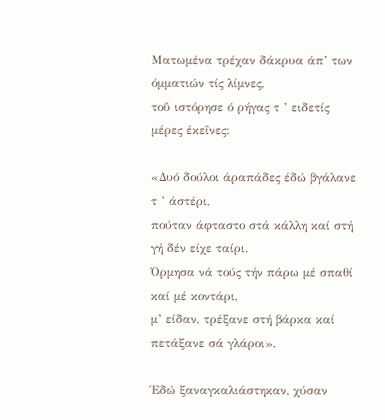Ματωμένα τρέχαν δάκρυα άπ’ των όμματιών τίς λίμνες,
τοΰ ιστόρησε ό ρήγας τ ’ ειδετίς μέρες έκεΐνες:

«Δυό δούλοι άραπάδες έδώ βγάλανε τ ’ άστέρι,
πούταν άφταστο στά κάλλη καί στή γή δέν είχε ταίρι.
Όρμησα νά τούς τήν πάρω μέ σπαθί καί μέ κοντάρι,
μ’ είδαν, τρέξανε στή βάρκα καί πετάξανε σά γλάροι».

Έδώ ξαναγκαλιάστηκαν, χύσαν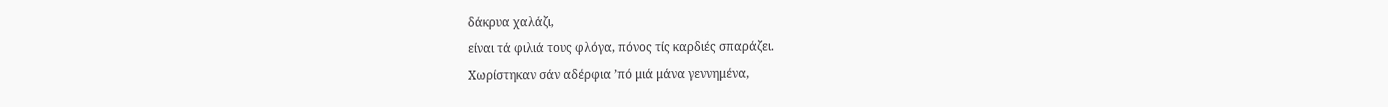δάκρυα χαλάζι,
είναι τά φιλιά τους φλόγα, πόνος τίς καρδιές σπαράζει.
Χωρίστηκαν σάν αδέρφια ’πό μιά μάνα γεννημένα,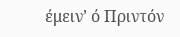έμειν’ ό Πριντόν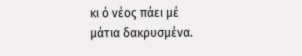κι ό νέος πάει μέ μάτια δακρυσμένα.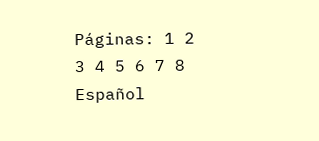Páginas: 1 2 3 4 5 6 7 8
Español